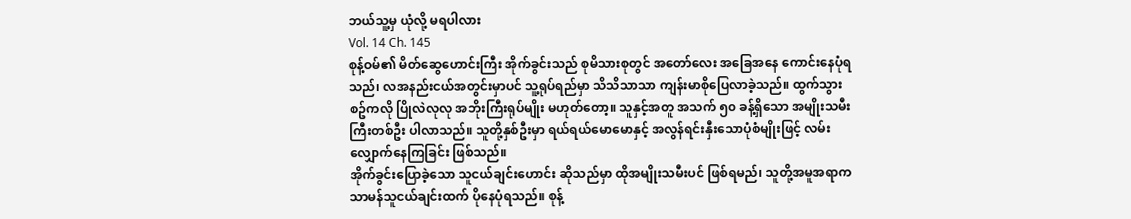ဘယ်သူ့မှ ယုံလို့ မရပါလား
Vol. 14 Ch. 145
စုန့်ဝမ်၏ မိတ်ဆွေဟောင်းကြီး အိုက်ခွင်းသည် စုမိသားစုတွင် အတော်လေး အခြေအနေ ကောင်းနေပုံရသည်၊ လအနည်းငယ်အတွင်းမှာပင် သူ့ရုပ်ရည်မှာ သိသိသာသာ ကျန်းမာစိုပြေလာခဲ့သည်။ ထွက်သွားစဥ်ကလို ပြိုလဲလုလု အဘိုးကြီးရုပ်မျိုး မဟုတ်တော့။ သူနှင့်အတူ အသက် ၅၀ ခန့်ရှိသော အမျိုးသမီးကြီးတစ်ဦး ပါလာသည်။ သူတို့နှစ်ဦးမှာ ရယ်ရယ်မောမောနှင့် အလွန်ရင်းနှီးသောပုံစံမျိုးဖြင့် လမ်းလျှောက်နေကြခြင်း ဖြစ်သည်။
အိုက်ခွင်းပြောခဲ့သော သူငယ်ချင်းဟောင်း ဆိုသည်မှာ ထိုအမျိုးသမီးပင် ဖြစ်ရမည်၊ သူတို့အမူအရာက သာမန်သူငယ်ချင်းထက် ပိုနေပုံရသည်။ စုန့်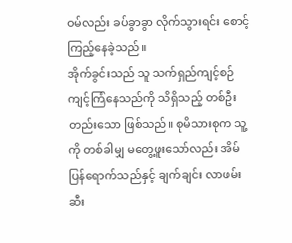ဝမ်လည်း ခပ်ခွာခွာ လိုက်သွားရင်း စောင့်ကြည့်နေခဲ့သည်။
အိုက်ခွင်းသည် သူ သက်ရှည်ကျင့်စဉ် ကျင့်ကြံနေသည်ကို သိရှိသည့် တစ်ဦးတည်းသော ဖြစ်သည်။ စုမိသားစုက သူ့ကို တစ်ခါမျှ မတွေ့ဖူးသော်လည်း အိမ်ပြန်ရောက်သည်နှင့် ချက်ချင်း လာဖမ်းဆီး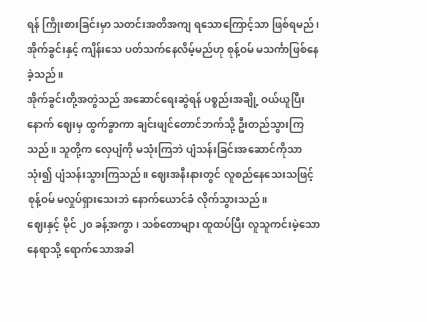ရန် ကြိုးစားခြင်းမှာ သတင်းအတိအကျ ရသောကြောင့်သာ ဖြစ်ရမည်၊ အိုက်ခွင်းနှင့် ကျိန်းသေ ပတ်သက်နေလိမ့်မည်ဟု စုန့်ဝမ် မသင်္ကာဖြစ်နေခဲ့သည်။
အိုက်ခွင်းတို့အတွဲသည် အဆောင်ရေးဆွဲရန် ပစ္စည်းအချို့ ဝယ်ယူပြီးနောက် ဈေးမှ ထွက်ခွာကာ ချင်းဖျင်တောင်ဘက်သို့ ဦးတည်သွားကြသည်။ သူတို့က လှေပျံကို မသုံးကြဘဲ ပျံသန်းခြင်းအဆောင်ကိုသာ သုံး၍ ပျံသန်းသွားကြသည်။ ဈေးအနီးနားတွင် လူစည်နေသေးသဖြင့် စုန့်ဝမ် မလှုပ်ရှားသေးဘဲ နောက်ယောင်ခံ လိုက်သွားသည်။
ဈေးနှင့် မိုင် ၂၀ ခန့်အကွာ၊ သစ်တောများ ထူထပ်ပြီး လူသူကင်းမဲ့သော နေရာသို့ ရောက်သောအခါ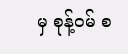မှ စုန့်ဝမ် စ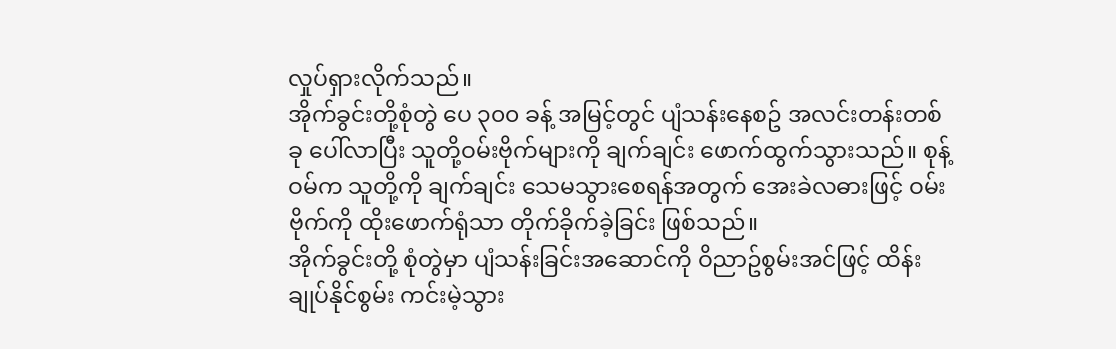လှုပ်ရှားလိုက်သည်။
အိုက်ခွင်းတို့စုံတွဲ ပေ ၃၀၀ ခန့် အမြင့်တွင် ပျံသန်းနေစဥ် အလင်းတန်းတစ်ခု ပေါ်လာပြီး သူတို့ဝမ်းဗိုက်များကို ချက်ချင်း ဖောက်ထွက်သွားသည်။ စုန့်ဝမ်က သူတို့ကို ချက်ချင်း သေမသွားစေရန်အတွက် အေးခဲလဓားဖြင့် ဝမ်းဗိုက်ကို ထိုးဖောက်ရုံသာ တိုက်ခိုက်ခဲ့ခြင်း ဖြစ်သည်။
အိုက်ခွင်းတို့ စုံတွဲမှာ ပျံသန်းခြင်းအဆောင်ကို ဝိညာဥ်စွမ်းအင်ဖြင့် ထိန်းချုပ်နိုင်စွမ်း ကင်းမဲ့သွား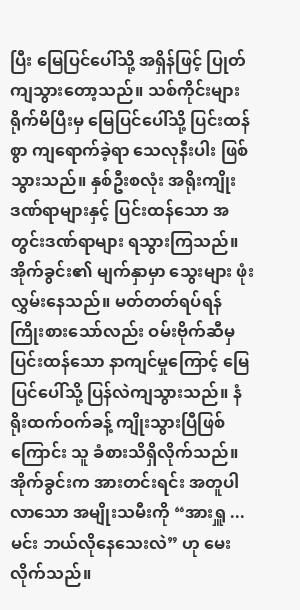ပြီး မြေပြင်ပေါ်သို့ အရှိန်ဖြင့် ပြုတ်ကျသွားတော့သည်။ သစ်ကိုင်းများ ရိုက်မိပြီးမှ မြေပြင်ပေါ်သို့ ပြင်းထန်စွာ ကျရောက်ခဲ့ရာ သေလုနီးပါး ဖြစ်သွားသည်။ နှစ်ဦးစလုံး အရိုးကျိုးဒဏ်ရာများနှင့် ပြင်းထန်သော အတွင်းဒဏ်ရာများ ရသွားကြသည်။
အိုက်ခွင်း၏ မျက်နှာမှာ သွေးများ ဖုံးလွှမ်းနေသည်။ မတ်တတ်ရပ်ရန် ကြိုးစားသော်လည်း ဝမ်းဗိုက်ဆီမှ ပြင်းထန်သော နာကျင်မှုကြောင့် မြေပြင်ပေါ်သို့ ပြန်လဲကျသွားသည်။ နံရိုးထက်ဝက်ခန့် ကျိုးသွားပြီဖြစ်ကြောင်း သူ ခံစားသိရှိလိုက်သည်။
အိုက်ခွင်းက အားတင်းရင်း အတူပါလာသော အမျိုးသမီးကို “အားရှူ ... မင်း ဘယ်လိုနေသေးလဲ” ဟု မေးလိုက်သည်။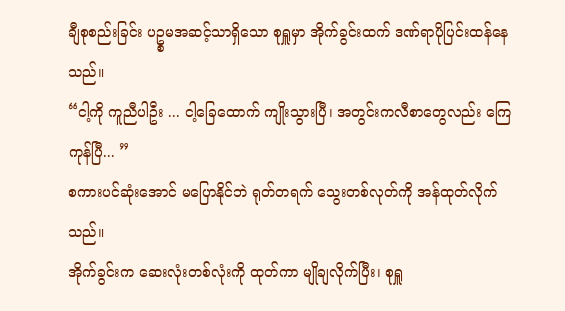ချီစုစည်းခြင်း ပဥ္စမအဆင့်သာရှိသော စုရှူမှာ အိုက်ခွင်းထက် ဒဏ်ရာပိုပြင်းထန်နေသည်။
“ငါ့ကို ကူညီပါဦး ... ငါ့ခြေထောက် ကျိုးသွားပြီ၊ အတွင်းကလီစာတွေလည်း ကြေကုန်ပြီ... ”
စကားပင်ဆုံးအောင် မပြောနိုင်ဘဲ ရုတ်တရက် သွေးတစ်လုတ်ကို အန်ထုတ်လိုက်သည်။
အိုက်ခွင်းက ဆေးလုံးတစ်လုံးကို ထုတ်ကာ မျိုချလိုက်ပြီး၊ စုရှူ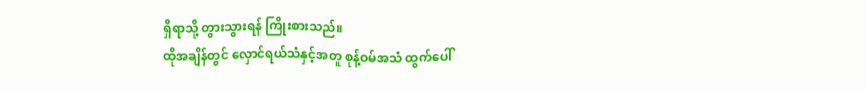ရှိရာသို့ တွားသွားရန် ကြိုးစားသည်။
ထိုအချိန်တွင် လှောင်ရယ်သံနှင့်အတူ စုန့်ဝမ်အသံ ထွက်ပေါ်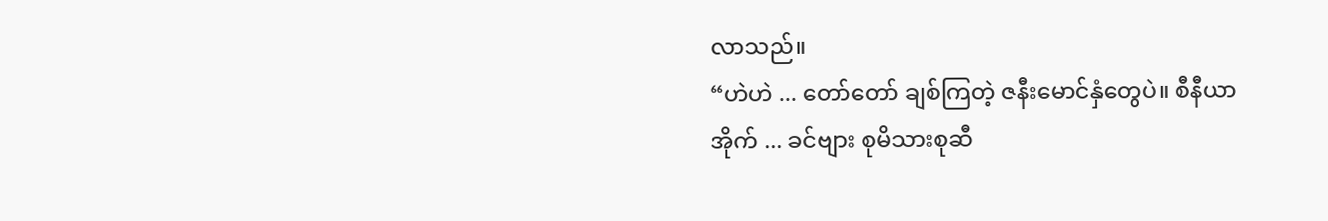လာသည်။
“ဟဲဟဲ ... တော်တော် ချစ်ကြတဲ့ ဇနီးမောင်နှံတွေပဲ။ စီနီယာအိုက် ... ခင်ဗျား စုမိသားစုဆီ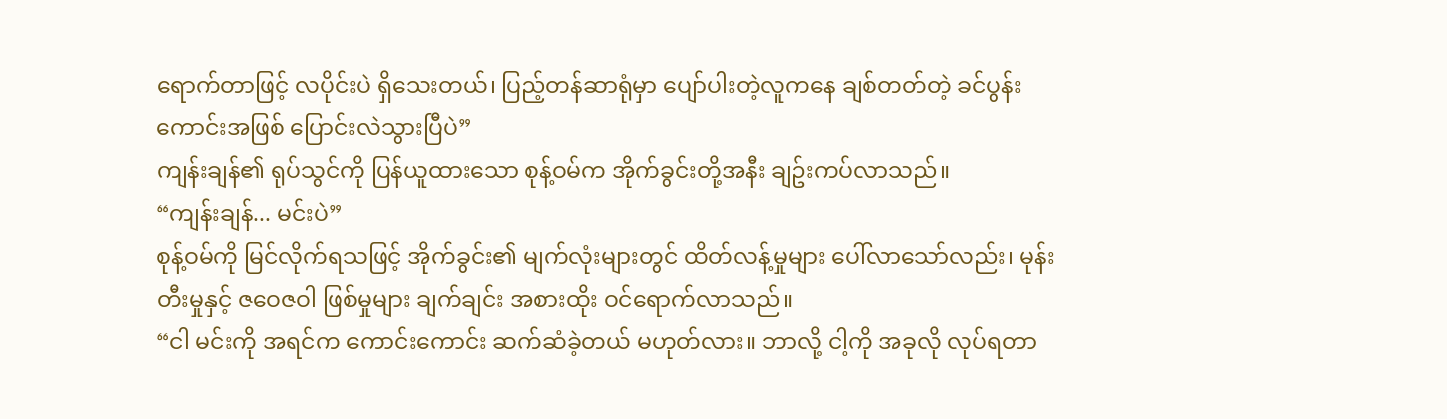ရောက်တာဖြင့် လပိုင်းပဲ ရှိသေးတယ်၊ ပြည့်တန်ဆာရုံမှာ ပျော်ပါးတဲ့လူကနေ ချစ်တတ်တဲ့ ခင်ပွန်းကောင်းအဖြစ် ပြောင်းလဲသွားပြီပဲ”
ကျန်းချန်၏ ရုပ်သွင်ကို ပြန်ယူထားသော စုန့်ဝမ်က အိုက်ခွင်းတို့အနီး ချဥ်းကပ်လာသည်။
“ကျန်းချန်... မင်းပဲ”
စုန့်ဝမ်ကို မြင်လိုက်ရသဖြင့် အိုက်ခွင်း၏ မျက်လုံးများတွင် ထိတ်လန့်မှုများ ပေါ်လာသော်လည်း၊ မုန်းတီးမှုနှင့် ဇဝေဇဝါ ဖြစ်မှုများ ချက်ချင်း အစားထိုး ဝင်ရောက်လာသည်။
“ငါ မင်းကို အရင်က ကောင်းကောင်း ဆက်ဆံခဲ့တယ် မဟုတ်လား။ ဘာလို့ ငါ့ကို အခုလို လုပ်ရတာ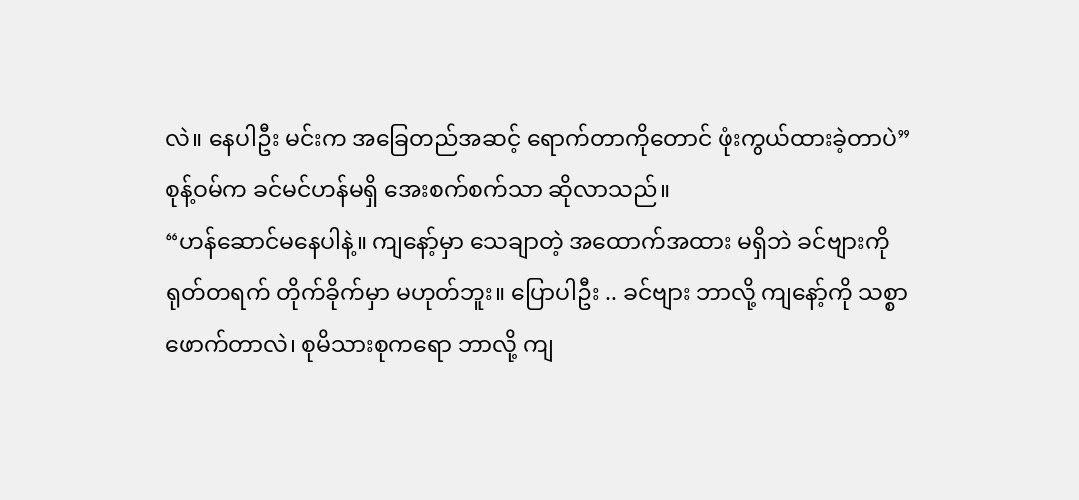လဲ။ နေပါဦး မင်းက အခြေတည်အဆင့် ရောက်တာကိုတောင် ဖုံးကွယ်ထားခဲ့တာပဲ”
စုန့်ဝမ်က ခင်မင်ဟန်မရှိ အေးစက်စက်သာ ဆိုလာသည်။
“ဟန်ဆောင်မနေပါနဲ့။ ကျနော့်မှာ သေချာတဲ့ အထောက်အထား မရှိဘဲ ခင်ဗျားကို ရုတ်တရက် တိုက်ခိုက်မှာ မဟုတ်ဘူး။ ပြောပါဦး .. ခင်ဗျား ဘာလို့ ကျနော့်ကို သစ္စာဖောက်တာလဲ၊ စုမိသားစုကရော ဘာလို့ ကျ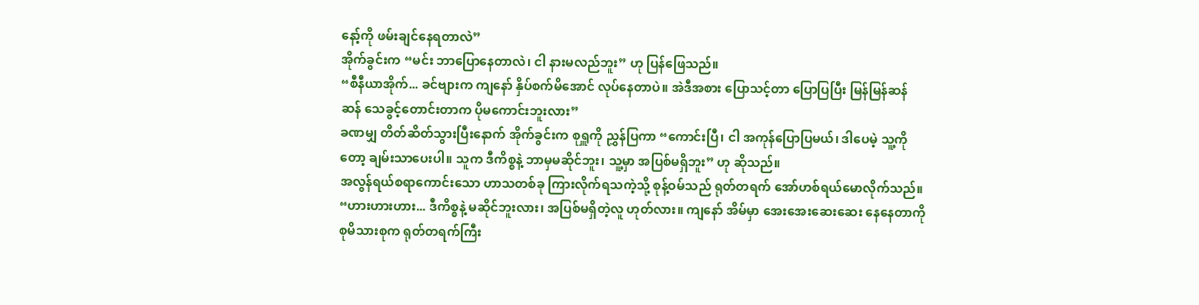နော့်ကို ဖမ်းချင်နေရတာလဲ”
အိုက်ခွင်းက “မင်း ဘာပြောနေတာလဲ၊ ငါ နားမလည်ဘူး” ဟု ပြန်ဖြေသည်။
“စီနီယာအိုက်... ခင်ဗျားက ကျနော် နှိပ်စက်မိအောင် လုပ်နေတာပဲ။ အဲဒီအစား ပြောသင့်တာ ပြောပြပြီး မြန်မြန်ဆန်ဆန် သေခွင့်တောင်းတာက ပိုမကောင်းဘူးလား”
ခဏမျှ တိတ်ဆိတ်သွားပြီးနောက် အိုက်ခွင်းက စုရှူကို ညွှန်ပြကာ “ကောင်းပြီ၊ ငါ အကုန်ပြောပြမယ်၊ ဒါပေမဲ့ သူ့ကိုတော့ ချမ်းသာပေးပါ။ သူက ဒီကိစ္စနဲ့ ဘာမှမဆိုင်ဘူး၊ သူ့မှာ အပြစ်မရှိဘူး” ဟု ဆိုသည်။
အလွန်ရယ်စရာကောင်းသော ဟာသတစ်ခု ကြားလိုက်ရသကဲ့သို့ စုန့်ဝမ်သည် ရုတ်တရက် အော်ဟစ်ရယ်မောလိုက်သည်။
“ဟားဟားဟား... ဒီကိစ္စနဲ့ မဆိုင်ဘူးလား၊ အပြစ်မရှိတဲ့လူ ဟုတ်လား။ ကျနော် အိမ်မှာ အေးအေးဆေးဆေး နေနေတာကို စုမိသားစုက ရုတ်တရက်ကြီး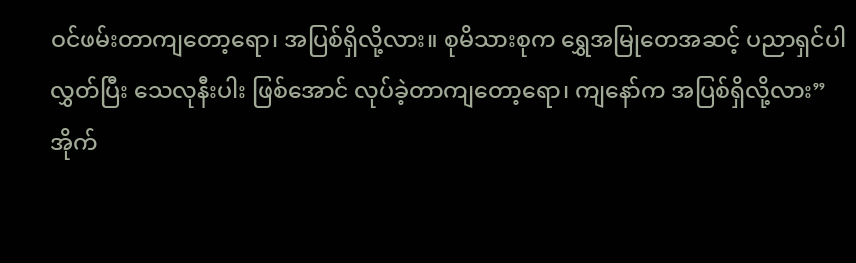ဝင်ဖမ်းတာကျတော့ရော၊ အပြစ်ရှိလို့လား။ စုမိသားစုက ရွှေအမြုတေအဆင့် ပညာရှင်ပါ လွှတ်ပြီး သေလုနီးပါး ဖြစ်အောင် လုပ်ခဲ့တာကျတော့ရော၊ ကျနော်က အပြစ်ရှိလို့လား”
အိုက်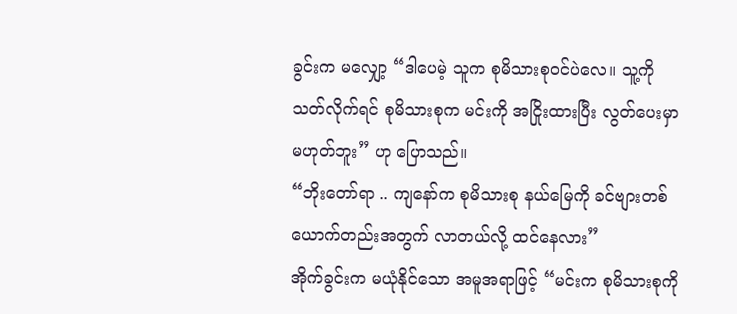ခွင်းက မလျှော့ “ဒါပေမဲ့ သူက စုမိသားစုဝင်ပဲလေ။ သူ့ကို သတ်လိုက်ရင် စုမိသားစုက မင်းကို အငြိုးထားပြီး လွတ်ပေးမှာ မဟုတ်ဘူး” ဟု ပြောသည်။
“ဘိုးတော်ရာ .. ကျနော်က စုမိသားစု နယ်မြေကို ခင်ဗျားတစ်ယောက်တည်းအတွက် လာတယ်လို့ ထင်နေလား”
အိုက်ခွင်းက မယုံနိုင်သော အမူအရာဖြင့် “မင်းက စုမိသားစုကို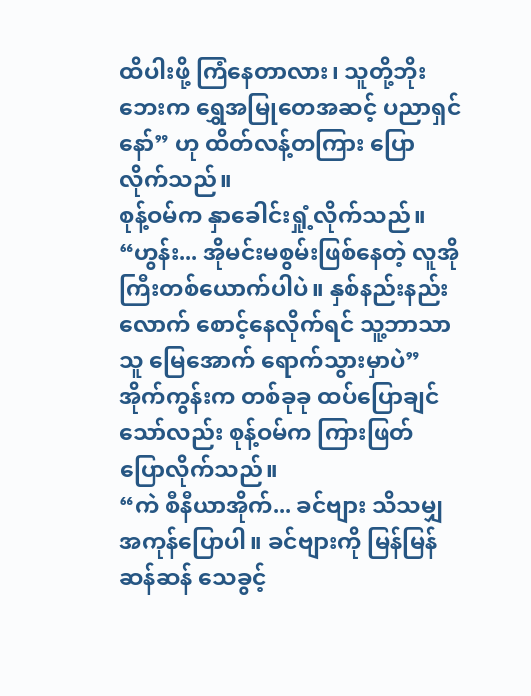ထိပါးဖို့ ကြံနေတာလား၊ သူတို့ဘိုးဘေးက ရွှေအမြုတေအဆင့် ပညာရှင်နော်” ဟု ထိတ်လန့်တကြား ပြောလိုက်သည်။
စုန့်ဝမ်က နှာခေါင်းရှုံ့လိုက်သည်။
“ဟွန်း... အိုမင်းမစွမ်းဖြစ်နေတဲ့ လူအိုကြီးတစ်ယောက်ပါပဲ။ နှစ်နည်းနည်းလောက် စောင့်နေလိုက်ရင် သူ့ဘာသာသူ မြေအောက် ရောက်သွားမှာပဲ”
အိုက်ကွန်းက တစ်ခုခု ထပ်ပြောချင်သော်လည်း စုန့်ဝမ်က ကြားဖြတ် ပြောလိုက်သည်။
“ကဲ စီနီယာအိုက်... ခင်ဗျား သိသမျှ အကုန်ပြောပါ။ ခင်ဗျားကို မြန်မြန်ဆန်ဆန် သေခွင့်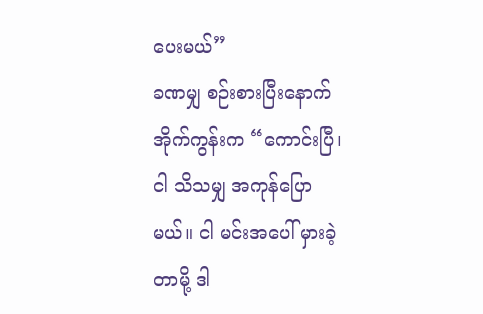ပေးမယ်”
ခဏမျှ စဉ်းစားပြီးနောက် အိုက်ကွန်းက “ကောင်းပြီ၊ ငါ သိသမျှ အကုန်ပြောမယ်။ ငါ မင်းအပေါ် မှားခဲ့တာမို့ ဒါ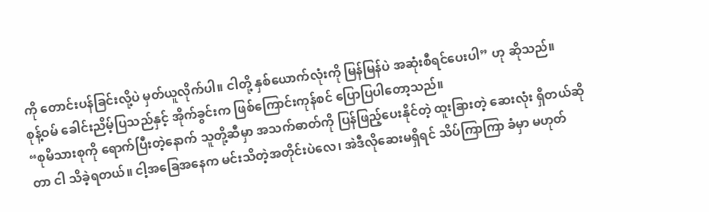ကို တောင်းပန်ခြင်းလို့ပဲ မှတ်ယူလိုက်ပါ။ ငါတို့ နှစ်ယောက်လုံးကို မြန်မြန်ပဲ အဆုံးစီရင်ပေးပါ” ဟု ဆိုသည်။
စုန့်ဝမ် ခေါင်းညိမ့်ပြသည်နှင့် အိုက်ခွင်းက ဖြစ်ကြောင်းကုန်စင် ပြောပြပါတော့သည်။
“စုမိသားစုကို ရောက်ပြီးတဲ့နောက် သူတို့ဆီမှာ အသက်ဓာတ်ကို ပြန်ဖြည့်ပေးနိုင်တဲ့ ထူးခြားတဲ့ ဆေးလုံး ရှိတယ်ဆိုတာ ငါ သိခဲ့ရတယ်။ ငါ့အခြေအနေက မင်းသိတဲ့အတိုင်းပဲလေ၊ အဲဒီလိုဆေးမရှိရင် သိပ်ကြာကြာ ခံမှာ မဟုတ်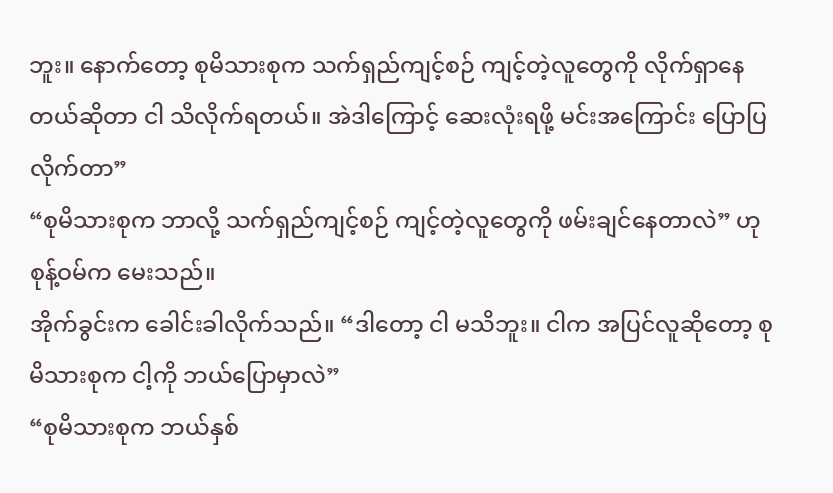ဘူး။ နောက်တော့ စုမိသားစုက သက်ရှည်ကျင့်စဉ် ကျင့်တဲ့လူတွေကို လိုက်ရှာနေတယ်ဆိုတာ ငါ သိလိုက်ရတယ်။ အဲဒါကြောင့် ဆေးလုံးရဖို့ မင်းအကြောင်း ပြောပြလိုက်တာ”
“စုမိသားစုက ဘာလို့ သက်ရှည်ကျင့်စဉ် ကျင့်တဲ့လူတွေကို ဖမ်းချင်နေတာလဲ” ဟု စုန့်ဝမ်က မေးသည်။
အိုက်ခွင်းက ခေါင်းခါလိုက်သည်။ “ဒါတော့ ငါ မသိဘူး။ ငါက အပြင်လူဆိုတော့ စုမိသားစုက ငါ့ကို ဘယ်ပြောမှာလဲ”
“စုမိသားစုက ဘယ်နှစ်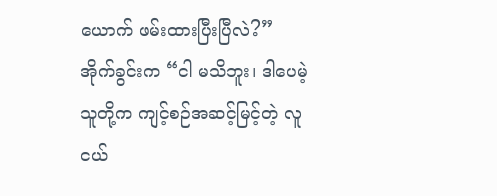ယောက် ဖမ်းထားပြီးပြီလဲ?”
အိုက်ခွင်းက “ငါ မသိဘူး၊ ဒါပေမဲ့ သူတို့က ကျင့်စဉ်အဆင့်မြင့်တဲ့ လူငယ်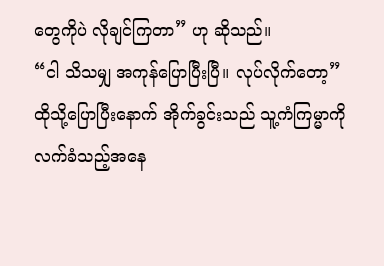တွေကိုပဲ လိုချင်ကြတာ” ဟု ဆိုသည်။
“ငါ သိသမျှ အကုန်ပြောပြီးပြီ။ လုပ်လိုက်တော့”
ထိုသို့ပြောပြီးနောက် အိုက်ခွင်းသည် သူ့ကံကြမ္မာကို လက်ခံသည့်အနေ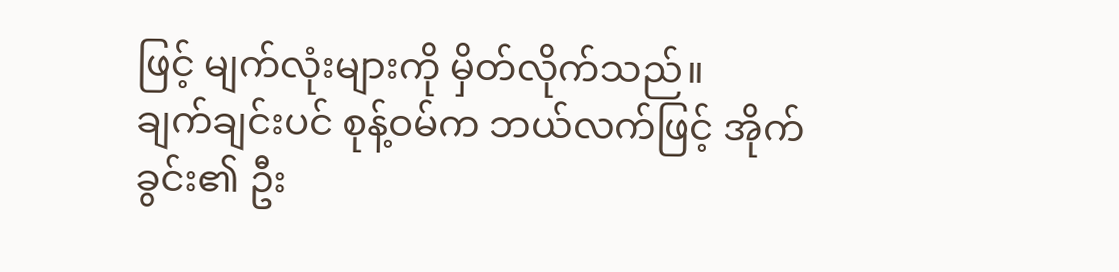ဖြင့် မျက်လုံးများကို မှိတ်လိုက်သည်။
ချက်ချင်းပင် စုန့်ဝမ်က ဘယ်လက်ဖြင့် အိုက်ခွင်း၏ ဦး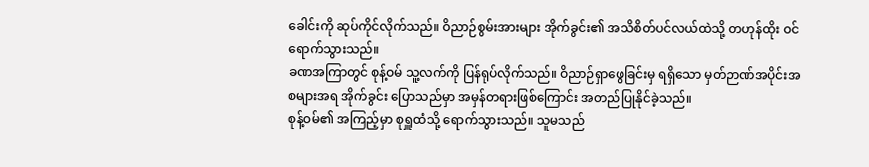ခေါင်းကို ဆုပ်ကိုင်လိုက်သည်။ ဝိညာဉ်စွမ်းအားများ အိုက်ခွင်း၏ အသိစိတ်ပင်လယ်ထဲသို့ တဟုန်ထိုး ဝင်ရောက်သွားသည်။
ခဏအကြာတွင် စုန့်ဝမ် သူ့လက်ကို ပြန်ရုပ်လိုက်သည်။ ဝိညာဉ်ရှာဖွေခြင်းမှ ရရှိသော မှတ်ဉာဏ်အပိုင်းအစများအရ အိုက်ခွင်း ပြောသည်မှာ အမှန်တရားဖြစ်ကြောင်း အတည်ပြုနိုင်ခဲ့သည်။
စုန့်ဝမ်၏ အကြည့်မှာ စုရှူထံသို့ ရောက်သွားသည်။ သူမသည်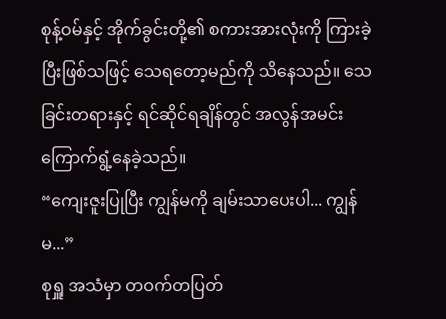စုန့်ဝမ်နှင့် အိုက်ခွင်းတို့၏ စကားအားလုံးကို ကြားခဲ့ပြီးဖြစ်သဖြင့် သေရတော့မည်ကို သိနေသည်။ သေခြင်းတရားနှင့် ရင်ဆိုင်ရချိန်တွင် အလွန်အမင်း ကြောက်ရွံ့နေခဲ့သည်။
“ကျေးဇူးပြုပြီး ကျွန်မကို ချမ်းသာပေးပါ... ကျွန်မ...”
စုရှူ အသံမှာ တဝက်တပြတ်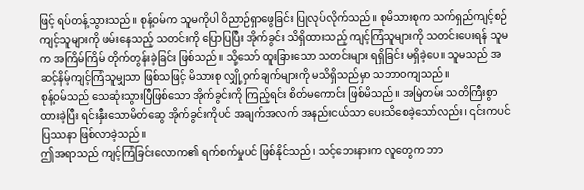ဖြင့် ရပ်တန့်သွားသည်။ စုန့်ဝမ်က သူမကိုပါ ဝိညာဉ်ရှာဖွေခြင်း ပြုလုပ်လိုက်သည်။ စုမိသားစုက သက်ရှည်ကျင့်စဉ်ကျင့်သူများကို ဖမ်းနေသည့် သတင်းကို ပြောပြပြီး အိုက်ခွင်း သိရှိထားသည့် ကျင့်ကြံသူများကို သတင်းပေးရန် သူမက အကြိမ်ကြိမ် တိုက်တွန်းခဲ့ခြင်း ဖြစ်သည်။ သို့သော် ထူးခြားသော သတင်းများ ရရှိခြင်း မရှိခဲ့ပေ။ သူမသည် အဆင့်နိမ့်ကျင့်ကြံသူမျှသာ ဖြစ်သဖြင့် မိသားစု လျှို့ဝှက်ချက်များကို မသိရှိသည်မှာ သဘာဝကျသည်။
စုန့်ဝမ်သည် သေဆုံးသွားပြီဖြစ်သော အိုက်ခွင်းကို ကြည့်ရင်း စိတ်မကောင်း ဖြစ်မိသည်။ အမြဲတမ်း သတိကြီးစွာ ထားခဲ့ပြီး ရင်းနှီးသောမိတ်ဆွေ အိုက်ခွင်းကိုပင် အချက်အလက် အနည်းငယ်သာ ပေးသိစေခဲ့သော်လည်း၊ ၎င်းကပင် ပြဿနာ ဖြစ်လာခဲ့သည်။
ဤအရာသည် ကျင့်ကြံခြင်းလောက၏ ရက်စက်မှုပင် ဖြစ်နိုင်သည်၊ သင့်ဘေးနားက လူတွေက ဘာ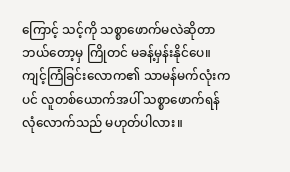ကြောင့် သင့်ကို သစ္စာဖောက်မလဲဆိုတာ ဘယ်တော့မှ ကြိုတင် မခန့်မှန်းနိုင်ပေ။ ကျင့်ကြံခြင်းလောက၏ သာမန်မက်လုံးကပင် လူတစ်ယောက်အပါ် သစ္စာဖောက်ရန် လုံလောက်သည် မဟုတ်ပါလား။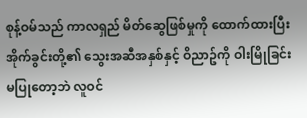စုန့်ဝမ်သည် ကာလရှည် မိတ်ဆွေဖြစ်မှုကို ထောက်ထားပြီး အိုက်ခွင်းတို့၏ သွေးအဆီအနှစ်နှင့် ဝိညာဥ်ကို ဝါးမြိုခြင်း မပြုတော့ဘဲ လူဝင်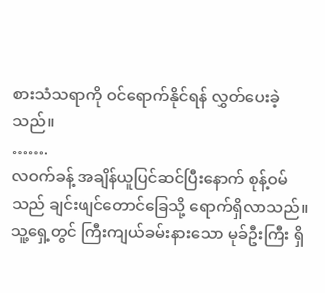စားသံသရာကို ဝင်ရောက်နိုင်ရန် လွှတ်ပေးခဲ့သည်။
…….
လဝက်ခန့် အချိန်ယူပြင်ဆင်ပြီးနောက် စုန့်ဝမ်သည် ချင်းဖျင်တောင်ခြေသို့ ရောက်ရှိလာသည်။ သူ့ရှေ့တွင် ကြီးကျယ်ခမ်းနားသော မုခ်ဦးကြီး ရှိ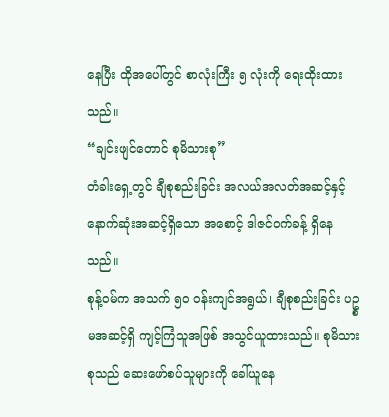နေပြီး ထိုအပေါ်တွင် စာလုံးကြီး ၅ လုံးကို ရေးထိုးထားသည်။
“ချင်းဖျင်တောင် စုမိသားစု”
တံခါးရှေ့တွင် ချီစုစည်းခြင်း အလယ်အလတ်အဆင့်နှင့် နောက်ဆုံးအဆင့်ရှိသော အစောင့် ဒါဇင်ဝက်ခန့် ရှိနေသည်။
စုန့်ဝမ်က အသက် ၅၀ ဝန်းကျင်အရွယ်၊ ချီစုစည်းခြင်း ပဥ္စမအဆင့်ရှိ ကျင့်ကြံသူအဖြစ် အသွင်ယူထားသည်။ စုမိသားစုသည် ဆေးဖော်စပ်သူများကို ခေါ်ယူနေ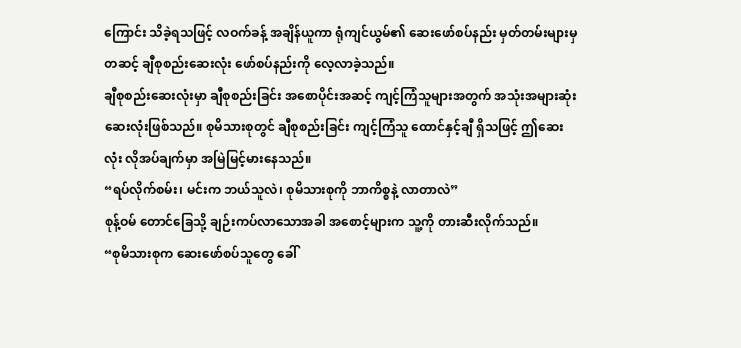ကြောင်း သိခဲ့ရသဖြင့် လဝက်ခန့် အချိန်ယူကာ ရုံကျင်ယွမ်၏ ဆေးဖော်စပ်နည်း မှတ်တမ်းများမှတဆင့် ချီစုစည်းဆေးလုံး ဖော်စပ်နည်းကို လေ့လာခဲ့သည်။
ချီစုစည်းဆေးလုံးမှာ ချီစုစည်းခြင်း အစောပိုင်းအဆင့် ကျင့်ကြံသူများအတွက် အသုံးအများဆုံး ဆေးလုံးဖြစ်သည်။ စုမိသားစုတွင် ချီစုစည်းခြင်း ကျင့်ကြံသူ ထောင်နှင့်ချီ ရှိသဖြင့် ဤဆေးလုံး လိုအပ်ချက်မှာ အမြဲမြင့်မားနေသည်။
“ရပ်လိုက်စမ်း၊ မင်းက ဘယ်သူလဲ၊ စုမိသားစုကို ဘာကိစ္စနဲ့ လာတာလဲ”
စုန့်ဝမ် တောင်ခြေသို့ ချဉ်းကပ်လာသောအခါ အစောင့်များက သူ့ကို တားဆီးလိုက်သည်။
“စုမိသားစုက ဆေးဖော်စပ်သူတွေ ခေါ်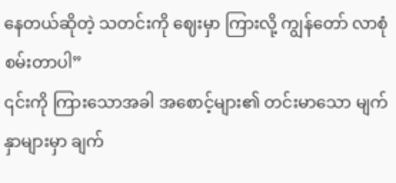နေတယ်ဆိုတဲ့ သတင်းကို ဈေးမှာ ကြားလို့ ကျွန်တော် လာစုံစမ်းတာပါ”
၎င်းကို ကြားသောအခါ အစောင့်များ၏ တင်းမာသော မျက်နှာများမှာ ချက်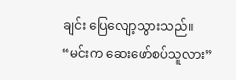ချင်း ပြေလျော့သွားသည်။
“မင်းက ဆေးဖော်စပ်သူလား”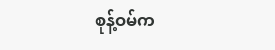စုန့်ဝမ်က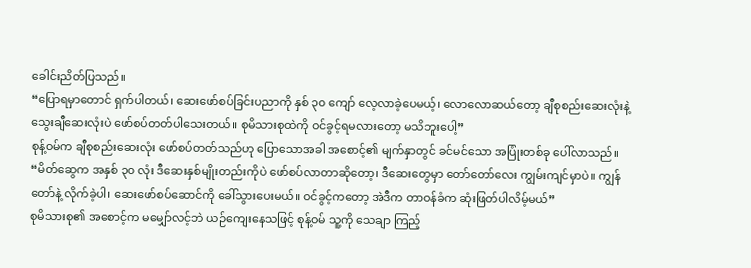ခေါင်းညိတ်ပြသည်။
“ပြောရမှာတောင် ရှက်ပါတယ်၊ ဆေးဖော်စပ်ခြင်းပညာကို နှစ် ၃၀ ကျော် လေ့လာခဲ့ပေမယ့်၊ လောလောဆယ်တော့ ချီစုစည်းဆေးလုံးနဲ့ သွေးချီဆေးလုံးပဲ ဖော်စပ်တတ်ပါသေးတယ်။ စုမိသားစုထဲကို ဝင်ခွင့်ရမလားတော့ မသိဘူးပေါ့”
စုန့်ဝမ်က ချီစုစည်းဆေးလုံး ဖော်စပ်တတ်သည်ဟု ပြောသောအခါ အစောင့်၏ မျက်နှာတွင် ခင်မင်သော အပြုံးတစ်ခု ပေါ်လာသည်။
“မိတ်ဆွေက အနှစ် ၃၀ လုံး ဒီဆေးနှစ်မျိုးတည်းကိုပဲ ဖော်စပ်လာတာဆိုတော့၊ ဒီဆေးတွေမှာ တော်တော်လေး ကျွမ်းကျင်မှာပဲ။ ကျွန်တော်နဲ့ လိုက်ခဲ့ပါ၊ ဆေးဖော်စပ်ဆောင်ကို ခေါ်သွားပေးမယ်။ ဝင်ခွင့်ကတော့ အဲဒီက တာဝန်ခံက ဆုံးဖြတ်ပါလိမ့်မယ်”
စုမိသားစု၏ အစောင့်က မမျှော်လင့်ဘဲ ယဉ်ကျေးနေသဖြင့် စုန့်ဝမ် သူ့ကို သေချာ ကြည့်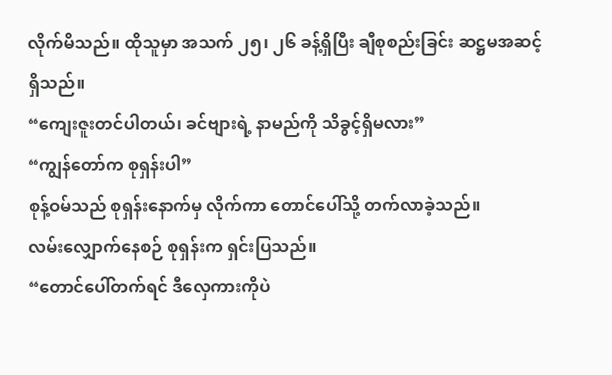လိုက်မိသည်။ ထိုသူမှာ အသက် ၂၅၊ ၂၆ ခန့်ရှိပြီး ချီစုစည်းခြင်း ဆဋ္ဌမအဆင့် ရှိသည်။
“ကျေးဇူးတင်ပါတယ်၊ ခင်ဗျားရဲ့ နာမည်ကို သိခွင့်ရှိမလား”
“ကျွန်တော်က စုရှန်းပါ”
စုန့်ဝမ်သည် စုရှန်းနောက်မှ လိုက်ကာ တောင်ပေါ်သို့ တက်လာခဲ့သည်။
လမ်းလျှောက်နေစဉ် စုရှန်းက ရှင်းပြသည်။
“တောင်ပေါ်တက်ရင် ဒီလှေကားကိုပဲ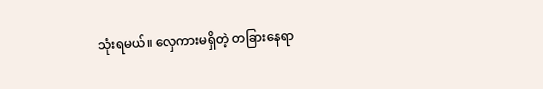သုံးရမယ်။ လှေကားမရှိတဲ့ တခြားနေရာ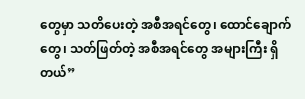တွေမှာ သတိပေးတဲ့ အစီအရင်တွေ၊ ထောင်ချောက်တွေ၊ သတ်ဖြတ်တဲ့ အစီအရင်တွေ အများကြီး ရှိတယ်”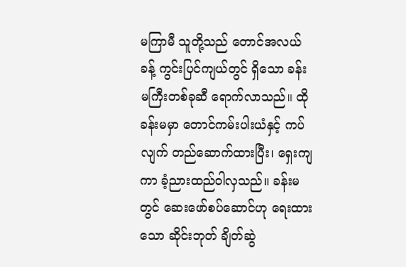မကြာမီ သူတို့သည် တောင်အလယ်ခန့် ကွင်းပြင်ကျယ်တွင် ရှိသော ခန်းမကြီးတစ်ခုဆီ ရောက်လာသည်။ ထိုခန်းမမှာ တောင်ကမ်းပါးယံနှင့် ကပ်လျက် တည်ဆောက်ထားပြီး၊ ရှေးကျကာ ခံ့ညားထည်ဝါလှသည်။ ခန်းမတွင် ဆေးဖော်စပ်ဆောင်ဟု ရေးထားသော ဆိုင်းဘုတ် ချိတ်ဆွဲ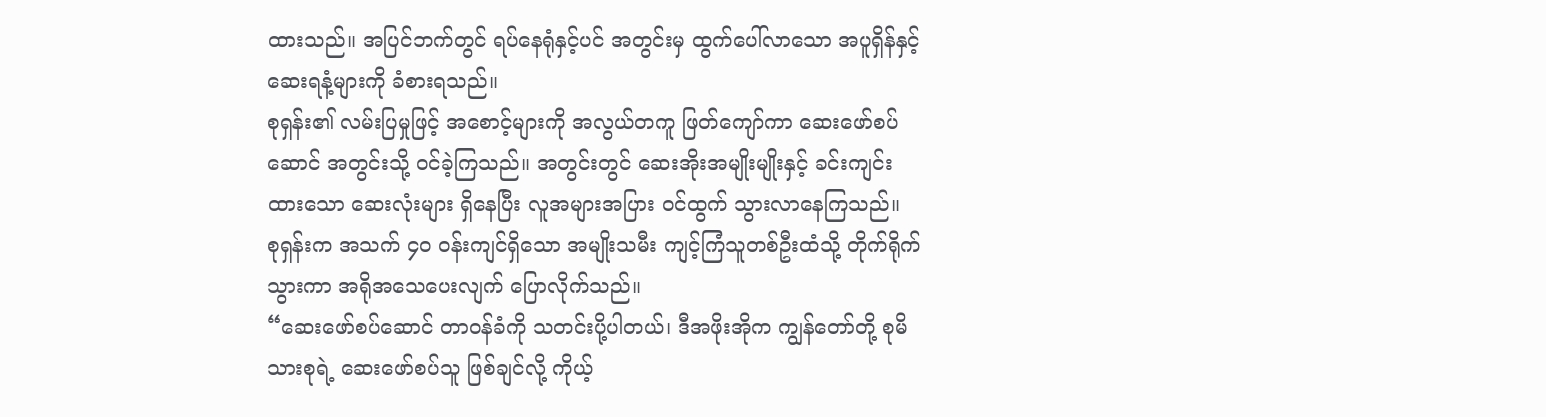ထားသည်။ အပြင်ဘက်တွင် ရပ်နေရုံနှင့်ပင် အတွင်းမှ ထွက်ပေါ်လာသော အပူရှိန်နှင့် ဆေးရနံ့များကို ခံစားရသည်။
စုရှန်း၏ လမ်းပြမှုဖြင့် အစောင့်များကို အလွယ်တကူ ဖြတ်ကျော်ကာ ဆေးဖော်စပ်ဆောင် အတွင်းသို့ ဝင်ခဲ့ကြသည်။ အတွင်းတွင် ဆေးအိုးအမျိုးမျိုးနှင့် ခင်းကျင်းထားသော ဆေးလုံးများ ရှိနေပြီး လူအများအပြား ဝင်ထွက် သွားလာနေကြသည်။
စုရှန်းက အသက် ၄၀ ဝန်းကျင်ရှိသော အမျိုးသမီး ကျင့်ကြံသူတစ်ဦးထံသို့ တိုက်ရိုက် သွားကာ အရိုအသေပေးလျက် ပြောလိုက်သည်။
“ဆေးဖော်စပ်ဆောင် တာဝန်ခံကို သတင်းပို့ပါတယ်၊ ဒီအဖိုးအိုက ကျွန်တော်တို့ စုမိသားစုရဲ့ ဆေးဖော်စပ်သူ ဖြစ်ချင်လို့ ကိုယ့်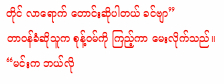တိုင် လာရောက် တောင်းဆိုပါတယ် ခင်ဗျာ”
တာဝန်ခံဆိုသူက စုန့်ဝမ်ကို ကြည့်ကာ မေးလိုက်သည်။
“မင်းက ဘယ်လို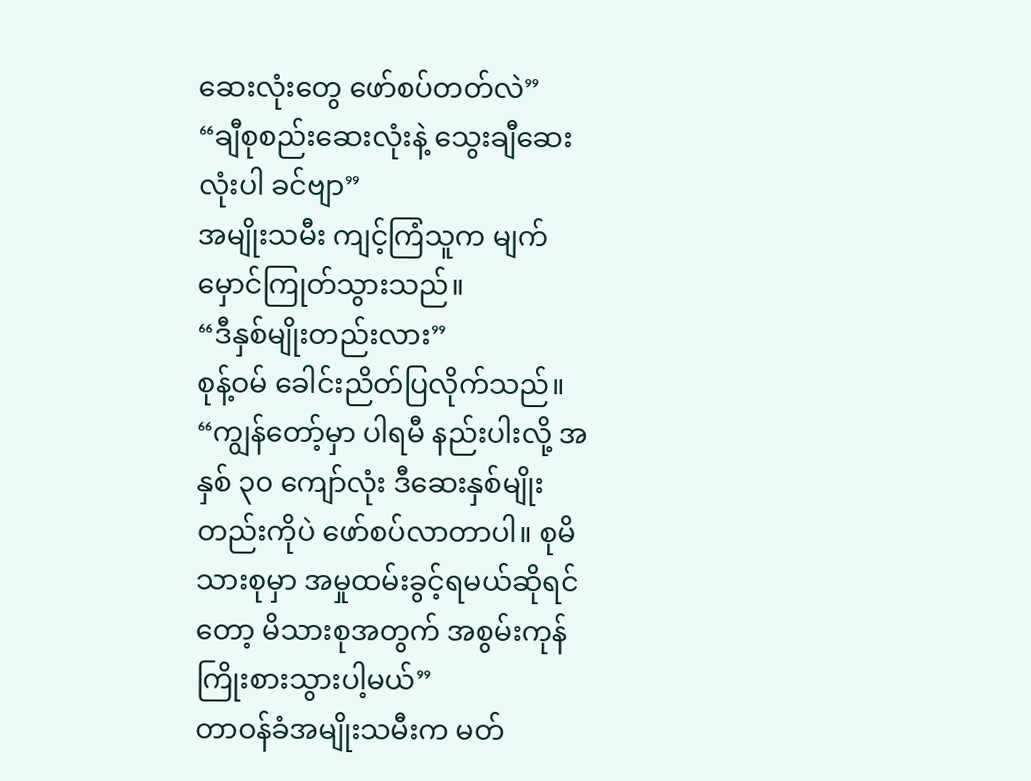ဆေးလုံးတွေ ဖော်စပ်တတ်လဲ”
“ချီစုစည်းဆေးလုံးနဲ့ သွေးချီဆေးလုံးပါ ခင်ဗျာ”
အမျိုးသမီး ကျင့်ကြံသူက မျက်မှောင်ကြုတ်သွားသည်။
“ဒီနှစ်မျိုးတည်းလား”
စုန့်ဝမ် ခေါင်းညိတ်ပြလိုက်သည်။
“ကျွန်တော့်မှာ ပါရမီ နည်းပါးလို့ အနှစ် ၃၀ ကျော်လုံး ဒီဆေးနှစ်မျိုးတည်းကိုပဲ ဖော်စပ်လာတာပါ။ စုမိသားစုမှာ အမှုထမ်းခွင့်ရမယ်ဆိုရင်တော့ မိသားစုအတွက် အစွမ်းကုန် ကြိုးစားသွားပါ့မယ်”
တာဝန်ခံအမျိုးသမီးက မတ်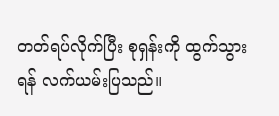တတ်ရပ်လိုက်ပြီး စုရှန်းကို ထွက်သွားရန် လက်ယမ်းပြသည်။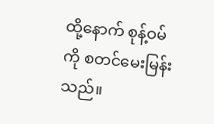ထို့နောက် စုန့်ဝမ်ကို စတင်မေးမြန်းသည်။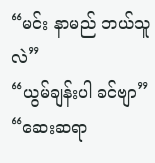“မင်း နာမည် ဘယ်သူလဲ”
“ယွမ်ချန်းပါ ခင်ဗျာ”
“ဆေးဆရာ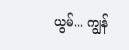ယွမ်... ကျွန်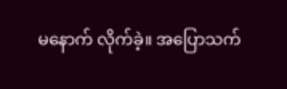မနောက် လိုက်ခဲ့။ အပြောသက်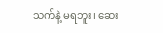သက်နဲ့ မရဘူး၊ ဆေး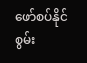ဖော်စပ်နိုင်စွမ်း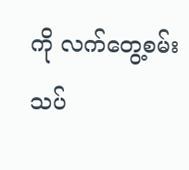ကို လက်တွေ့စမ်းသပ်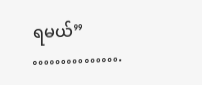ရမယ်”
…………….